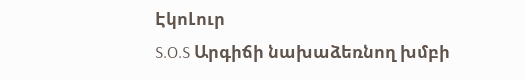ԷկոԼուր
S.O.S Արգիճի նախաձեռնող խմբի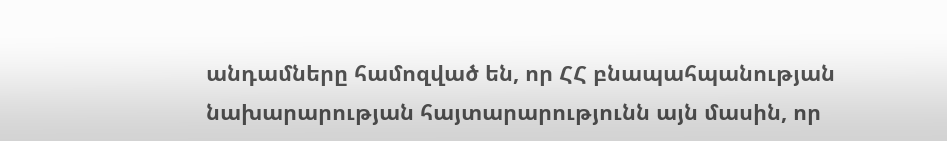անդամները համոզված են, որ ՀՀ բնապահպանության նախարարության հայտարարությունն այն մասին, որ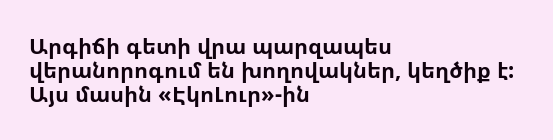Արգիճի գետի վրա պարզապես վերանորոգում են խողովակներ, կեղծիք է: Այս մասին «ԷկոԼուր»-ին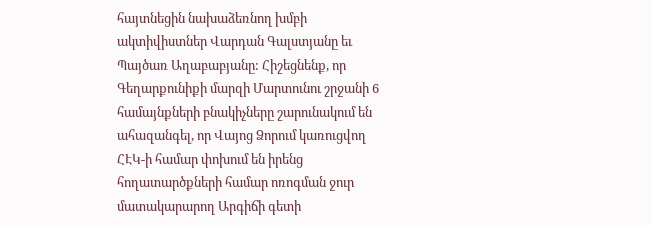հայտնեցին նախաձեռնող խմբի ակտիվիստներ Վարդան Գալստյանը եւ Պայծառ Աղաբաբյանը: Հիշեցնենք, որ Գեղարքունիքի մարզի Մարտունու շրջանի 6 համայնքների բնակիչները շարունակում են ահազանգել, որ Վայոց Ձորում կառուցվող ՀԷԿ-ի համար փոխում են իրենց հողատարծքների համար ոռոգման ջուր մատակարարող Արգիճի գետի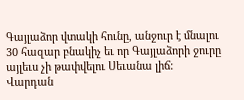Գայլաձոր վտակի հունը, անջուր է մնալու 30 հազար բնակիչ եւ որ Գայլաձորի ջուրը այլեւս չի թափվելու Սեւանա լիճ:
Վարդան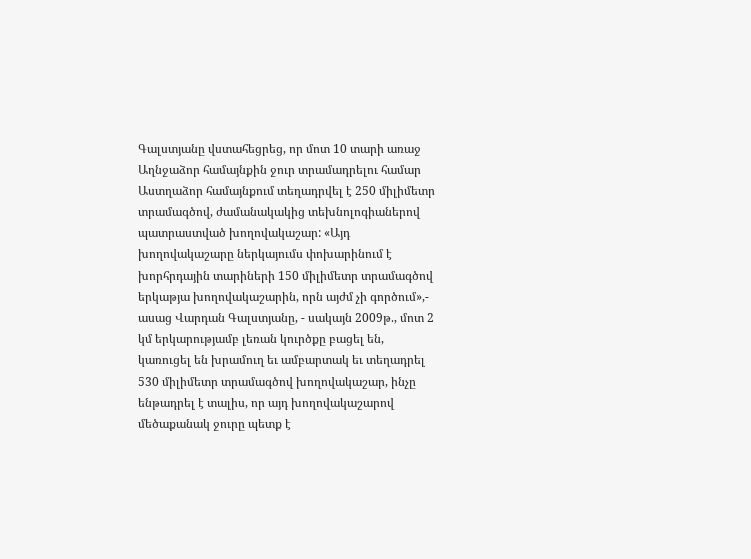Գալստյանը վստահեցրեց, որ մոտ 10 տարի առաջ Աղնջաձոր համայնքին ջուր տրամադրելու համար Աստղաձոր համայնքում տեղադրվել է 250 միլիմետր տրամագծով, ժամանակակից տեխնոլոգիաներով պատրաստված խողովակաշար: «Այդ խողովակաշարը ներկայումս փոխարինում է խորհրդային տարիների 150 միլիմետր տրամագծով երկաթյա խողովակաշարին, որն այժմ չի գործում»,- ասաց Վարդան Գալստյանը, - սակայն 2009թ., մոտ 2 կմ երկարությամբ լեռան կուրծքը բացել են, կառուցել են խրամուղ եւ ամբարտակ եւ տեղադրել 530 միլիմետր տրամագծով խողովակաշար, ինչը ենթադրել է տալիս, որ այդ խողովակաշարով մեծաքանակ ջուրը պետք է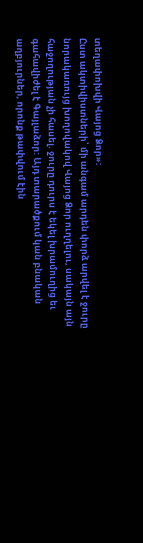տեղափոխվի Վայոց Ձոր»:
Ըստ ակտիվիստների՝ մի անգամ արդեն փորձ արվել է ջուրը նորակառույց խողովակով Վայոց Ձոր ուղղելու, սակայն այն հաջողության չի հասել. ջուրը դուրս է եկել խրամուղից եւ գահավիժել է Գայլաձոր: Այդ տարածքում կան բնական աղբյուրներ, որոնք թափվում էին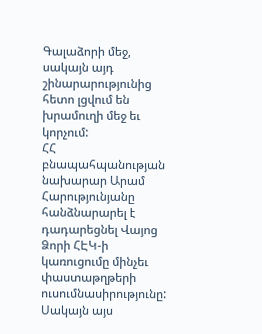Գալաձորի մեջ, սակայն այդ շինարարությունից հետո լցվում են խրամուղի մեջ եւ կորչում:
ՀՀ բնապահպանության նախարար Արամ Հարությունյանը հանձնարարել է դադարեցնել Վայոց Ձորի ՀԷԿ-ի կառուցումը մինչեւ փաստաթղթերի ուսումնասիրությունը: Սակայն այս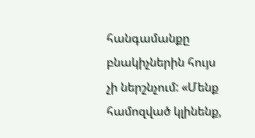հանգամանքը բնակիչներին հույս չի ներշնչում: «Մենք համոզված կլինենք,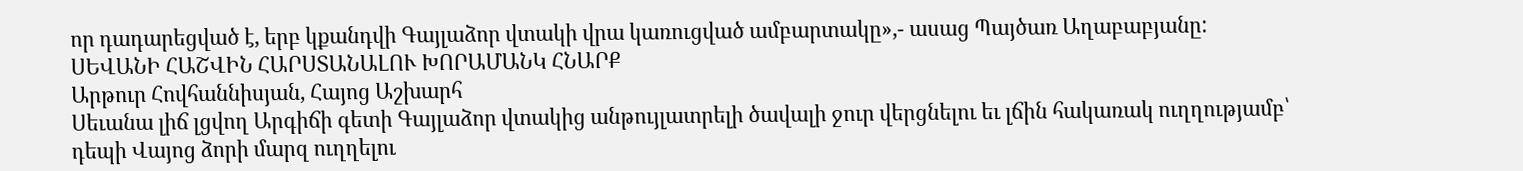որ դադարեցված է, երբ կքանդվի Գայլաձոր վտակի վրա կառուցված ամբարտակը»,- ասաց Պայծառ Աղաբաբյանը:
ՍԵՎԱՆԻ ՀԱՇՎԻՆ ՀԱՐՍՏԱՆԱԼՈՒ ԽՈՐԱՄԱՆԿ ՀՆԱՐՔ
Արթուր Հովհաննիսյան, Հայոց Աշխարհ
Սեւանա լիճ լցվող Արգիճի գետի Գայլաձոր վտակից անթույլատրելի ծավալի ջուր վերցնելու եւ լճին հակառակ ուղղությամբ՝ դեպի Վայոց ձորի մարզ ուղղելու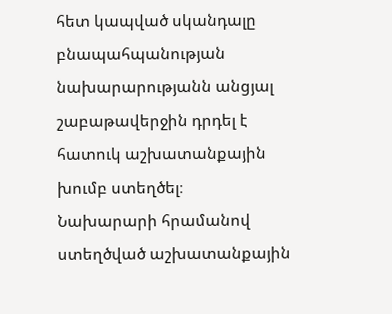հետ կապված սկանդալը բնապահպանության նախարարությանն անցյալ շաբաթավերջին դրդել է հատուկ աշխատանքային խումբ ստեղծել։
Նախարարի հրամանով ստեղծված աշխատանքային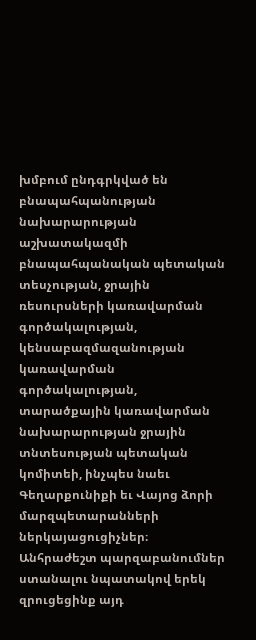խմբում ընդգրկված են բնապահպանության նախարարության աշխատակազմի բնապահպանական պետական տեսչության, ջրային ռեսուրսների կառավարման գործակալության, կենսաբազմազանության կառավարման գործակալության, տարածքային կառավարման նախարարության ջրային տնտեսության պետական կոմիտեի, ինչպես նաեւ Գեղարքունիքի եւ Վայոց ձորի մարզպետարանների ներկայացուցիչներ։
Անհրաժեշտ պարզաբանումներ ստանալու նպատակով երեկ զրուցեցինք այդ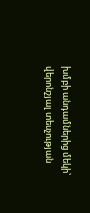խմբի անդամներից մեկի՝ վերոնշյալ տեսչության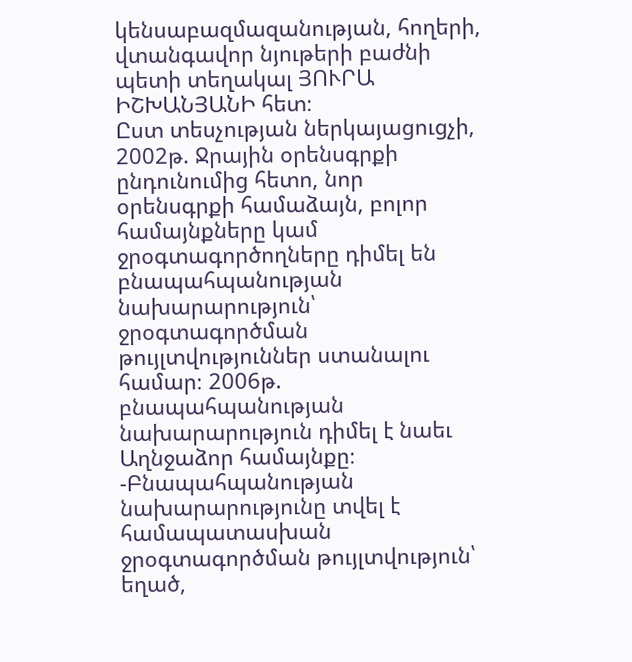կենսաբազմազանության, հողերի, վտանգավոր նյութերի բաժնի պետի տեղակալ ՅՈՒՐԱ ԻՇԽԱՆՅԱՆԻ հետ։
Ըստ տեսչության ներկայացուցչի, 2002թ. Ջրային օրենսգրքի ընդունումից հետո, նոր օրենսգրքի համաձայն, բոլոր համայնքները կամ ջրօգտագործողները դիմել են բնապահպանության նախարարություն՝ ջրօգտագործման թույլտվություններ ստանալու համար։ 2006թ. բնապահպանության նախարարություն դիմել է նաեւ Աղնջաձոր համայնքը։
-Բնապահպանության նախարարությունը տվել է համապատասխան ջրօգտագործման թույլտվություն՝ եղած,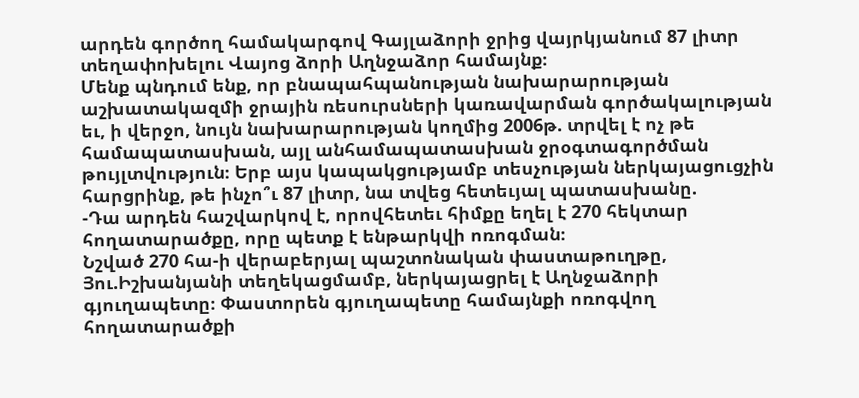արդեն գործող համակարգով Գայլաձորի ջրից վայրկյանում 87 լիտր տեղափոխելու Վայոց ձորի Աղնջաձոր համայնք։
Մենք պնդում ենք, որ բնապահպանության նախարարության աշխատակազմի ջրային ռեսուրսների կառավարման գործակալության եւ, ի վերջո, նույն նախարարության կողմից 2006թ. տրվել է ոչ թե համապատասխան, այլ անհամապատասխան ջրօգտագործման թույլտվություն։ Երբ այս կապակցությամբ տեսչության ներկայացուցչին հարցրինք, թե ինչո՞ւ 87 լիտր, նա տվեց հետեւյալ պատասխանը.
-Դա արդեն հաշվարկով է, որովհետեւ հիմքը եղել է 270 հեկտար հողատարածքը, որը պետք է ենթարկվի ոռոգման։
Նշված 270 հա-ի վերաբերյալ պաշտոնական փաստաթուղթը, Յու.Իշխանյանի տեղեկացմամբ, ներկայացրել է Աղնջաձորի գյուղապետը։ Փաստորեն գյուղապետը համայնքի ոռոգվող հողատարածքի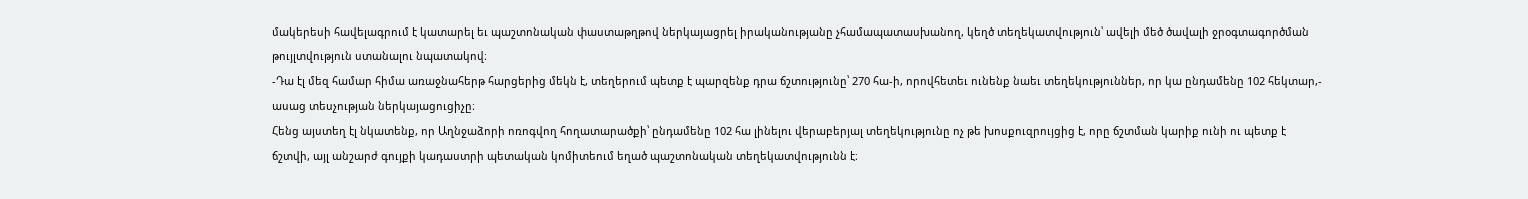մակերեսի հավելագրում է կատարել եւ պաշտոնական փաստաթղթով ներկայացրել իրականությանը չհամապատասխանող, կեղծ տեղեկատվություն՝ ավելի մեծ ծավալի ջրօգտագործման թույլտվություն ստանալու նպատակով։
-Դա էլ մեզ համար հիմա առաջնահերթ հարցերից մեկն է, տեղերում պետք է պարզենք դրա ճշտությունը՝ 270 հա-ի, որովհետեւ ունենք նաեւ տեղեկություններ, որ կա ընդամենը 102 հեկտար,- ասաց տեսչության ներկայացուցիչը։
Հենց այստեղ էլ նկատենք, որ Աղնջաձորի ոռոգվող հողատարածքի՝ ընդամենը 102 հա լինելու վերաբերյալ տեղեկությունը ոչ թե խոսքուզրույցից է, որը ճշտման կարիք ունի ու պետք է ճշտվի, այլ անշարժ գույքի կադաստրի պետական կոմիտեում եղած պաշտոնական տեղեկատվությունն է։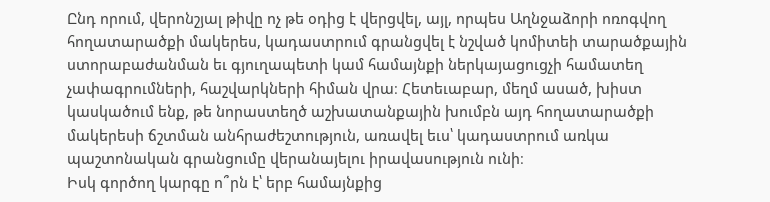Ընդ որում, վերոնշյալ թիվը ոչ թե օդից է վերցվել, այլ, որպես Աղնջաձորի ոռոգվող հողատարածքի մակերես, կադաստրում գրանցվել է նշված կոմիտեի տարածքային ստորաբաժանման եւ գյուղապետի կամ համայնքի ներկայացուցչի համատեղ չափագրումների, հաշվարկների հիման վրա։ Հետեւաբար, մեղմ ասած, խիստ կասկածում ենք, թե նորաստեղծ աշխատանքային խումբն այդ հողատարածքի մակերեսի ճշտման անհրաժեշտություն, առավել եւս՝ կադաստրում առկա պաշտոնական գրանցումը վերանայելու իրավասություն ունի։
Իսկ գործող կարգը ո՞րն է՝ երբ համայնքից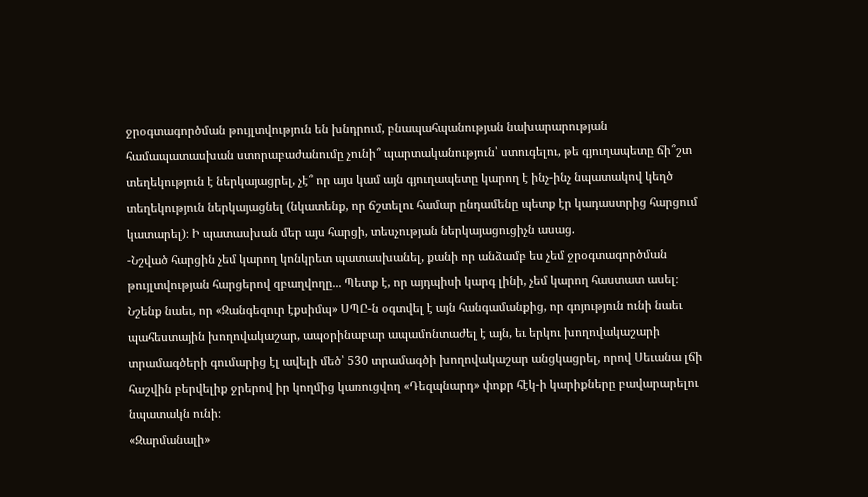ջրօգտագործման թույլտվություն են խնդրում, բնապահպանության նախարարության համապատասխան ստորաբաժանումը չունի՞ պարտականություն՝ ստուգելու, թե գյուղապետը ճի՞շտ տեղեկություն է ներկայացրել, չէ՞ որ այս կամ այն գյուղապետը կարող է ինչ-ինչ նպատակով կեղծ տեղեկություն ներկայացնել (նկատենք, որ ճշտելու համար ընդամենը պետք էր կադաստրից հարցում կատարել)։ Ի պատասխան մեր այս հարցի, տեսչության ներկայացուցիչն ասաց.
-Նշված հարցին չեմ կարող կոնկրետ պատասխանել, քանի որ անձամբ ես չեմ ջրօգտագործման թույլտվության հարցերով զբաղվողը... Պետք է, որ այդպիսի կարգ լինի, չեմ կարող հաստատ ասել։
Նշենք նաեւ, որ «Զանգեզուր էքսիմպ» ՍՊԸ-ն օգտվել է այն հանգամանքից, որ գոյություն ունի նաեւ պահեստային խողովակաշար, ապօրինաբար ապամոնտաժել է այն, եւ երկու խողովակաշարի տրամագծերի գումարից էլ ավելի մեծ՝ 530 տրամագծի խողովակաշար անցկացրել, որով Սեւանա լճի հաշվին բերվելիք ջրերով իր կողմից կառուցվող «Դեզպնարդ» փոքր հէկ-ի կարիքները բավարարելու նպատակն ունի։
«Զարմանալի»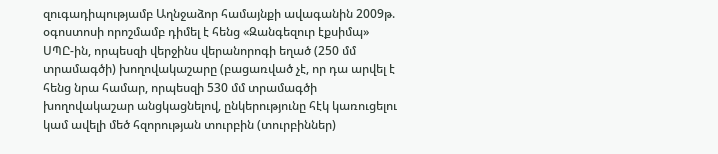զուգադիպությամբ Աղնջաձոր համայնքի ավագանին 2009թ. օգոստոսի որոշմամբ դիմել է հենց «Զանգեզուր էքսիմպ» ՍՊԸ-ին, որպեսզի վերջինս վերանորոգի եղած (250 մմ տրամագծի) խողովակաշարը (բացառված չէ, որ դա արվել է հենց նրա համար, որպեսզի 530 մմ տրամագծի խողովակաշար անցկացնելով, ընկերությունը հէկ կառուցելու կամ ավելի մեծ հզորության տուրբին (տուրբիններ)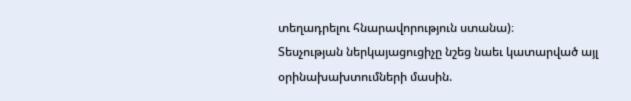տեղադրելու հնարավորություն ստանա)։
Տեսչության ներկայացուցիչը նշեց նաեւ կատարված այլ օրինախախտումների մասին.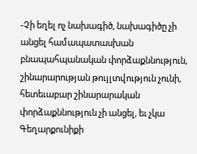-Չի եղել ոչ նախագիծ, նախագիծը չի անցել համապատասխան բնապահպանական փորձաքննություն, շինարարության թույլտվություն չունի, հետեւաբար շինարարական փորձաքննություն չի անցել, եւ չկա Գեղարքունիքի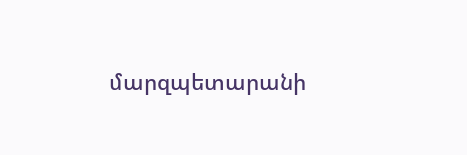մարզպետարանի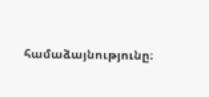համաձայնությունը։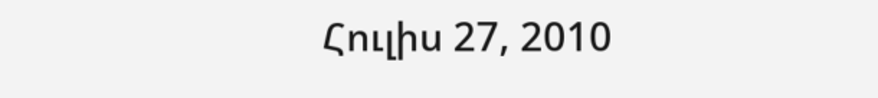Հուլիս 27, 2010